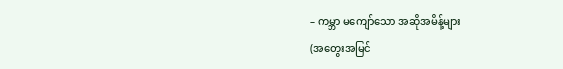– ကမ္ဘာ မကျော်သော အဆိုအမိန့်များ
(အတွေးအမြင်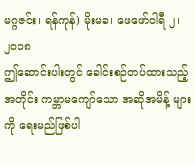မဂ္ဂဇင်း၊ ရန်ကုန်) မိုးမခ၊ ဖေဖော်ဝါရီ ၂၊ ၂၀၁၈
ဤဆောင်းပါးတွင် ခေါင်းစဉ်တပ်ထားသည့်အတိုင်း ကမ္ဘာမကျော်သော အဆိုအမိန့် များကို ရေးမည်ဖြစ်ပါ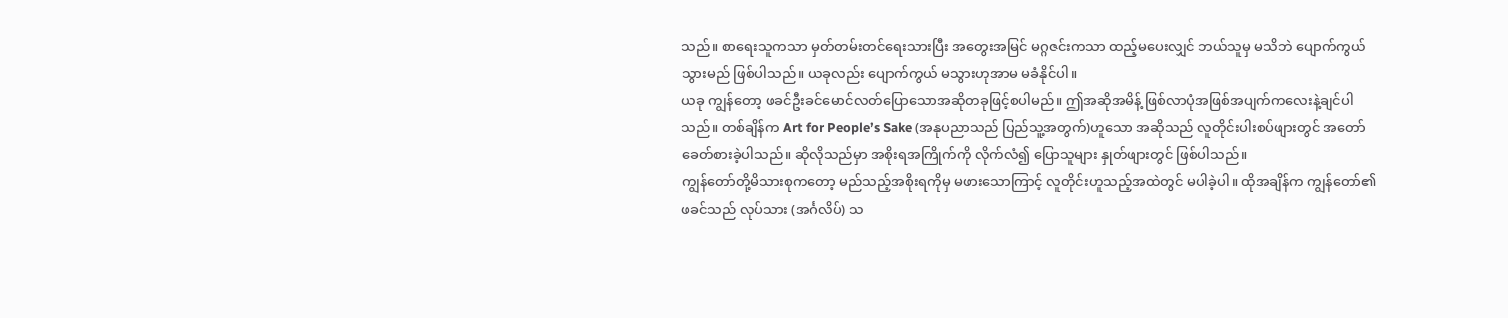သည်။ စာရေးသူကသာ မှတ်တမ်းတင်ရေးသားပြီး အတွေးအမြင် မဂ္ဂဇင်းကသာ ထည့်မပေးလျှင် ဘယ်သူမှ မသိဘဲ ပျောက်ကွယ်သွားမည် ဖြစ်ပါသည်။ ယခုလည်း ပျောက်ကွယ် မသွားဟုအာမ မခံနိုင်ပါ။
ယခု ကျွန်တော့ ဖခင်ဦးခင်မောင်လတ်ပြောသောအဆိုတခုဖြင့်စပါမည်။ ဤအဆိုအမိန့် ဖြစ်လာပုံအဖြစ်အပျက်ကလေးနဲ့ချင်ပါသည်။ တစ်ချိန်က Art for People’s Sake (အနုပညာသည် ပြည်သူ့အတွက်)ဟူသော အဆိုသည် လူတိုင်းပါးစပ်ဖျားတွင် အတော်ခေတ်စားခဲ့ပါသည်။ ဆိုလိုသည်မှာ အစိုးရအကြိုက်ကို လိုက်လံ၍ ပြောသူများ နှုတ်ဖျားတွင် ဖြစ်ပါသည်။
ကျွန်တော်တို့မိသားစုကတော့ မည်သည့်အစိုးရကိုမှ မဖားသောကြာင့် လူတိုင်းဟူသည့်အထဲတွင် မပါခဲ့ပါ။ ထိုအချိန်က ကျွန်တော်၏ဖခင်သည် လုပ်သား (အင်္ဂလိပ်) သ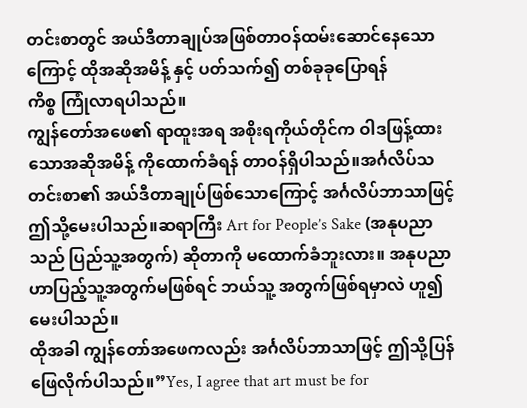တင်းစာတွင် အယ်ဒီတာချုပ်အဖြစ်တာဝန်ထမ်းဆောင်နေသောကြောင့် ထိုအဆိုအမိန့် နှင့် ပတ်သက်၍ တစ်ခုခုပြောရန်
ကိစ္စ ကြုံလာရပါသည်။
ကျွန်တော်အဖေ၏ ရာထူးအရ အစိုးရကိုယ်တိုင်က ဝါဒဖြန့်ထားသောအဆိုအမိန့် ကိုထောက်ခံရန် တာဝန်ရှိပါသည်။အင်္ဂလိပ်သတင်းစာ၏ အယ်ဒီတာချုပ်ဖြစ်သောကြောင့် အင်္ဂလိပ်ဘာသာဖြင့် ဤသို့မေးပါသည်။ဆရာကြီး Art for People’s Sake (အနုပညာသည် ပြည်သူ့အတွက်) ဆိုတာကို မထောက်ခံဘူးလား။ အနုပညာဟာပြည့်သူ့အတွက်မဖြစ်ရင် ဘယ်သူ့ အတွက်ဖြစ်ရမှာလဲ ဟူ၍ မေးပါသည်။
ထိုအခါ ကျွန်တော်အဖေကလည်း အင်္ဂလိပ်ဘာသာဖြင့် ဤသို့ပြန်ဖြေလိုက်ပါသည်။”Yes, I agree that art must be for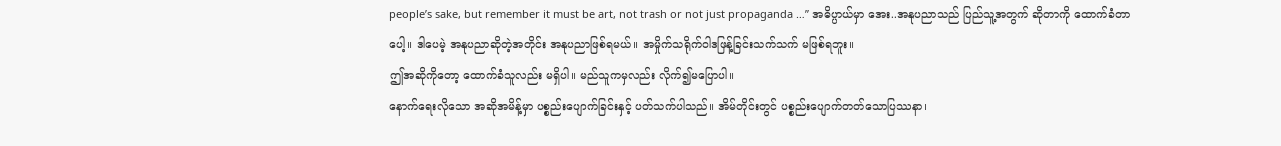people’s sake, but remember it must be art, not trash or not just propaganda …” အဓိပ္ပာယ်မှာ အေး..အနုပညာသည် ပြည်သူ့အတွက် ဆိုတာကို ထောက်ခံတာပေါ့။ ဒါပေမဲ့ အနုပညာဆိုတဲ့အတိုင်း အနုပညာဖြစ်ရမယ်။ အမှိုက်သရိုက်ဝါဒဖြန့်ခြင်းသက်သက် မဖြစ်ရဘူး။
ဤအဆိုကိုတော့ ထောက်ခံသူလည်း မရှိပါ။ မည်သူကမှလည်း လိုက်၍မပြောပါ။
နောက်ရေးလိုသော အဆိုအမိန့်မှာ ပစ္စည်းပျောက်ခြင်းနှင့် ပတ်သက်ပါသည်။ အိမ်တိုင်းတွင် ပစ္စည်းပျောက်တတ်သောပြဿနာ၊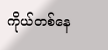ကိုယ်တစ်နေ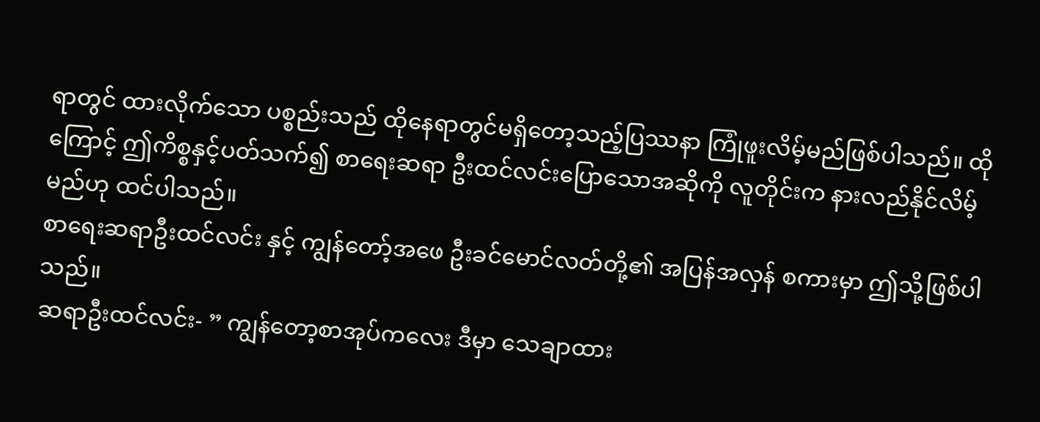ရာတွင် ထားလိုက်သော ပစ္စည်းသည် ထိုနေရာတွင်မရှိတော့သည့်ပြဿနာ ကြုံဖူးလိမ့်မည်ဖြစ်ပါသည်။ ထိုကြောင့် ဤကိစ္စနှင့်ပတ်သက်၍ စာရေးဆရာ ဦးထင်လင်းပြောသောအဆိုကို လူတိုင်းက နားလည်နိုင်လိမ့်မည်ဟု ထင်ပါသည်။
စာရေးဆရာဦးထင်လင်း နှင့် ကျွန်တော့်အဖေ ဦးခင်မောင်လတ်တို့၏ အပြန်အလှန် စကားမှာ ဤသို့ဖြစ်ပါသည်။
ဆရာဦးထင်လင်း- ” ကျွန်တော့စာအုပ်ကလေး ဒီမှာ သေချာထား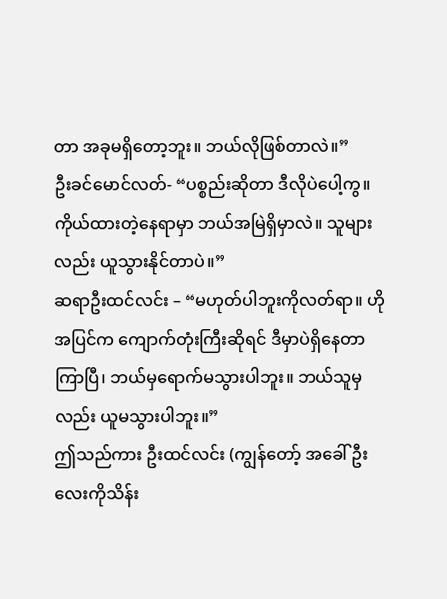တာ အခုမရှိတော့ဘူး။ ဘယ်လိုဖြစ်တာလဲ။”
ဦးခင်မောင်လတ်- “ပစ္စည်းဆိုတာ ဒီလိုပဲပေါ့ကွ။ ကိုယ်ထားတဲ့နေရာမှာ ဘယ်အမြဲရှိမှာလဲ။ သူများလည်း ယူသွားနိုင်တာပဲ။”
ဆရာဦးထင်လင်း – “မဟုတ်ပါဘူးကိုလတ်ရာ။ ဟိုအပြင်က ကျောက်တုံးကြီးဆိုရင် ဒီမှာပဲရှိနေတာ ကြာပြီ၊ ဘယ်မှရောက်မသွားပါဘူး။ ဘယ်သူမှလည်း ယူမသွားပါဘူး။”
ဤသည်ကား ဦးထင်လင်း (ကျွန်တော့် အခေါ် ဦးလေးကိုသိန်း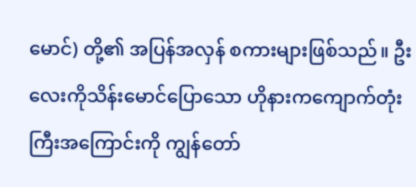မောင်) တို့၏ အပြန်အလှန် စကားများဖြစ်သည်။ ဦးလေးကိုသိန်းမောင်ပြောသော ဟိုနားကကျောက်တုံးကြီးအကြောင်းကို ကျွန်တော်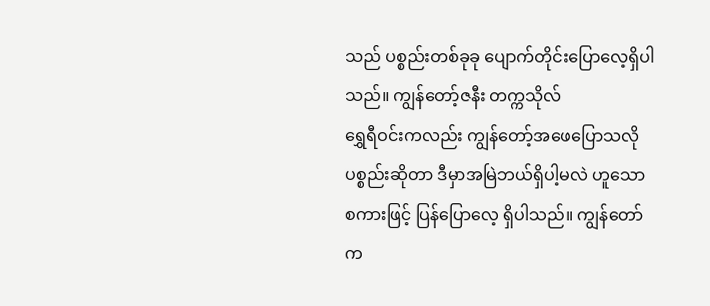သည် ပစ္စည်းတစ်ခုခု ပျောက်တိုင်းပြောလေ့ရှိပါသည်။ ကျွန်တော့်ဇနီး တက္ကသိုလ်
ရွှေရီဝင်းကလည်း ကျွန်တော့်အဖေပြောသလို ပစ္စည်းဆိုတာ ဒီမှာအမြဲဘယ်ရှိပါ့မလဲ ဟူသောစကားဖြင့် ပြန်ပြောလေ့ ရှိပါသည်။ ကျွန်တော်က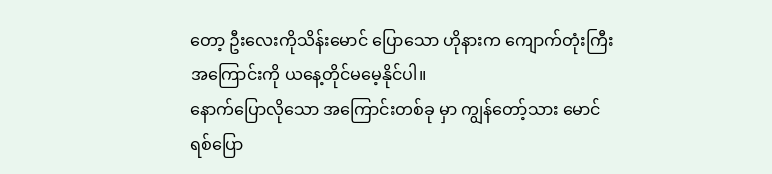တော့ ဦးလေးကိုသိန်းမောင် ပြောသော ဟိုနားက ကျောက်တုံးကြီး အကြောင်းကို ယနေ့တိုင်မမေ့နိုင်ပါ။
နောက်ပြောလိုသော အကြောင်းတစ်ခု မှာ ကျွန်တော့်သား မောင်ရစ်ပြော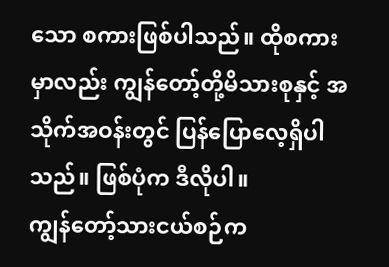သော စကားဖြစ်ပါသည်။ ထိုစကားမှာလည်း ကျွန်တော့်တို့မိသားစုနှင့် အသိုက်အဝန်းတွင် ပြန်ပြောလေ့ရှိပါသည်။ ဖြစ်ပုံက ဒီလိုပါ။
ကျွန်တော့်သားငယ်စဉ်က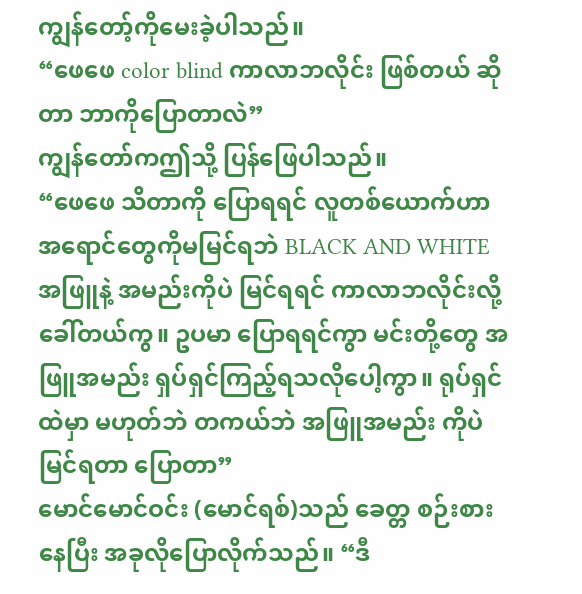ကျွန်တော့်ကိုမေးခဲ့ပါသည်။
“ဖေဖေ color blind ကာလာဘလိုင်း ဖြစ်တယ် ဆိုတာ ဘာကိုပြောတာလဲ”
ကျွန်တော်ကဤသို့ ပြန်ဖြေပါသည်။
“ဖေဖေ သိတာကို ပြောရရင် လူတစ်ယောက်ဟာ အရောင်တွေကိုမမြင်ရဘဲ BLACK AND WHITE အဖြူနဲ့ အမည်းကိုပဲ မြင်ရရင် ကာလာဘလိုင်းလို့ ခေါ်တယ်ကွ။ ဥပမာ ပြောရရင်ကွာ မင်းတို့တွေ အဖြူအမည်း ရှပ်ရှင်ကြည့်ရသလိုပေါ့ကွာ။ ရုပ်ရှင်ထဲမှာ မဟုတ်ဘဲ တကယ်ဘဲ အဖြူအမည်း ကိုပဲ မြင်ရတာ ပြောတာ”
မောင်မောင်ဝင်း (မောင်ရစ်)သည် ခေတ္တ စဉ်းစားနေပြီး အခုလိုပြောလိုက်သည်။ “ဒီ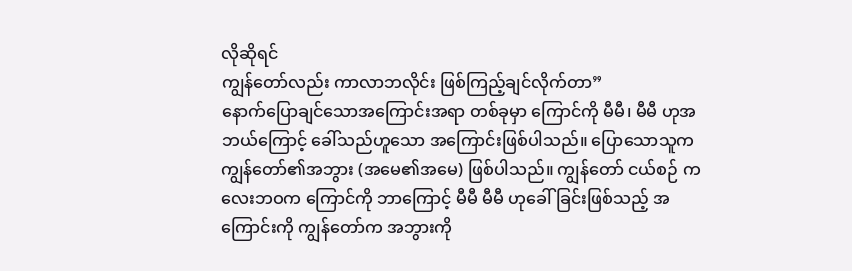လိုဆိုရင်
ကျွန်တော်လည်း ကာလာဘလိုင်း ဖြစ်ကြည့်ချင်လိုက်တာ”
နောက်ပြောချင်သောအကြောင်းအရာ တစ်ခုမှာ ကြောင်ကို မီမီ၊ မီမီ ဟုအဘယ်ကြောင့် ခေါ်သည်ဟူသော အကြောင်းဖြစ်ပါသည်။ ပြောသောသူက ကျွန်တော်၏အဘွား (အမေ၏အမေ) ဖြစ်ပါသည်။ ကျွန်တော် ငယ်စဉ် ကလေးဘဝက ကြောင်ကို ဘာကြောင့် မီမီ မီမီ ဟုခေါ်ခြင်းဖြစ်သည့် အကြောင်းကို ကျွန်တော်က အဘွားကို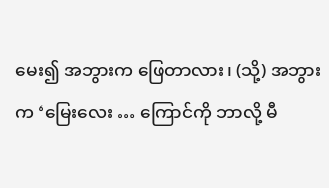မေး၍ အဘွားက ဖြေတာလား၊ (သို့) အဘွားက ‘မြေးလေး … ကြောင်ကို ဘာလို့ မီ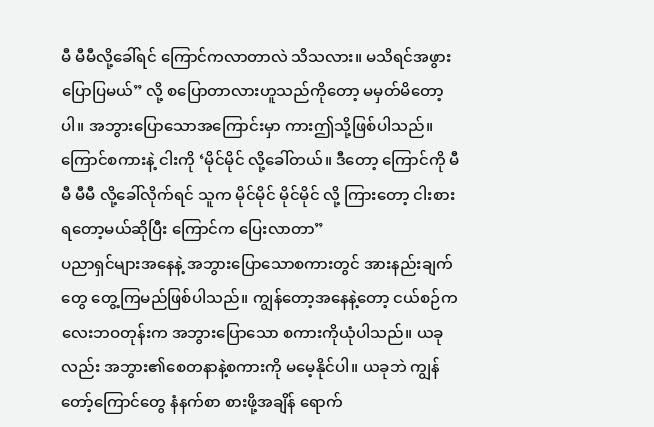မီ မီမီလို့ခေါ်ရင် ကြောင်ကလာတာလဲ သိသလား။ မသိရင်အဖွား ပြောပြမယ်” လို့ စပြောတာလားဟူသည်ကိုတော့ မမှတ်မိတော့ပါ။ အဘွားပြောသောအကြောင်းမှာ ကားဤသို့ဖြစ်ပါသည်။
ကြောင်စကားနဲ့ ငါးကို ‘မိုင်မိုင် လို့ခေါ်တယ်။ ဒီတော့ ကြောင်ကို မီမီ မီမီ လို့ခေါ်လိုက်ရင် သူက မိုင်မိုင် မိုင်မိုင် လို့ ကြားတော့ ငါးစားရတော့မယ်ဆိုပြီး ကြောင်က ပြေးလာတာ”
ပညာရှင်များအနေနဲ့ အဘွားပြောသောစကားတွင် အားနည်းချက်တွေ တွေ့ကြမည်ဖြစ်ပါသည်။ ကျွန်တော့အနေနဲ့တော့ ငယ်စဉ်ကလေးဘဝတုန်းက အဘွားပြောသော စကားကိုယုံပါသည်။ ယခုလည်း အဘွား၏စေတနာနဲ့စကားကို မမေ့နိုင်ပါ။ ယခုဘဲ ကျွန်တော့်ကြောင်တွေ နံနက်စာ စားဖို့အချိန် ရောက်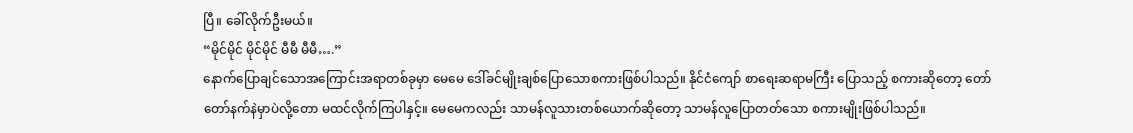ပြီ။ ခေါ်လိုက်ဦးမယ်။
“မိုင်မိုင် မိုင်မိုင် မီမီ မီမီ….”
နောက်ပြောချင်သောအကြောင်းအရာတစ်ခုမှာ မေမေ ဒေါ်ခင်မျိုးချစ်ပြောသောစကားဖြစ်ပါသည်။ နိုင်ငံကျော် စာရေးဆရာမကြီး ပြောသည့် စကားဆိုတော့ တော်တော်နက်နဲမှာပဲလို့တော မထင်လိုက်ကြပါနှင့်။ မေမေကလည်း သာမန်လူသားတစ်ယောက်ဆိုတော့ သာမန်လူပြောတတ်သော စကားမျိုးဖြစ်ပါသည်။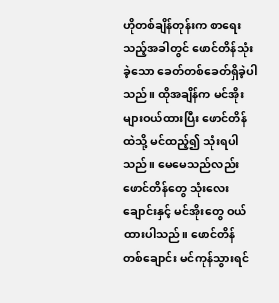ဟိုတစ်ချိန်တုန်းက စာရေးသည့်အခါတွင် ဖောင်တိန်သုံးခဲ့သော ခေတ်တစ်ခေတ်ရှိခဲ့ပါသည်။ ထိုအချိန်က မင်အိုးများဝယ်ထားပြီး ဖောင်တိန်ထဲသို့ မင်ထည့်၍ သုံးရပါသည်။ မေမေသည်လည်း ဖောင်တိန်တွေ သုံးလေးချောင်းနှင့် မင်အိုးတွေ ဝယ်ထားပါသည်။ ဖောင်တိန် တစ်ချောင်း မင်ကုန်သွားရင်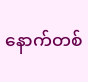နောက်တစ်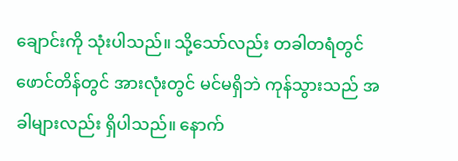ချောင်းကို သုံးပါသည်။ သို့သော်လည်း တခါတရံတွင် ဖောင်တိန်တွင် အားလုံးတွင် မင်မရှိဘဲ ကုန်သွားသည် အခါများလည်း ရှိပါသည်။ နောက်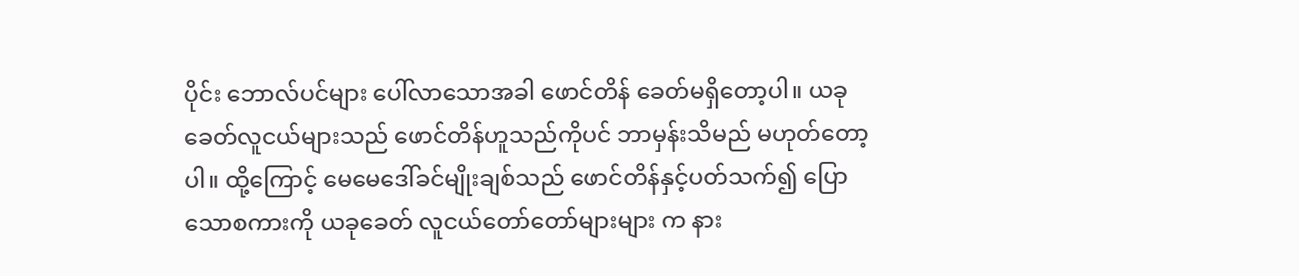ပိုင်း ဘောလ်ပင်များ ပေါ်လာသောအခါ ဖောင်တိန် ခေတ်မရှိတော့ပါ။ ယခုခေတ်လူငယ်များသည် ဖောင်တိန်ဟူသည်ကိုပင် ဘာမှန်းသိမည် မဟုတ်တော့ပါ။ ထို့ကြောင့် မေမေဒေါ်ခင်မျိုးချစ်သည် ဖောင်တိန်နှင့်ပတ်သက်၍ ပြောသောစကားကို ယခုခေတ် လူငယ်တော်တော်များများ က နား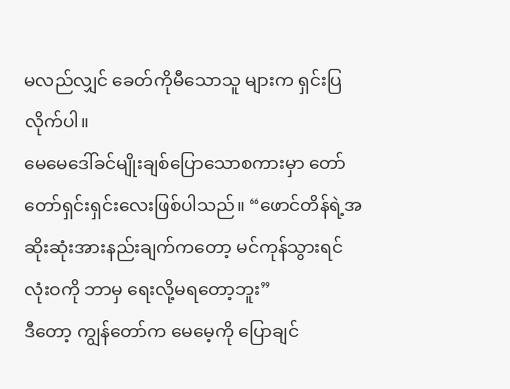မလည်လျှင် ခေတ်ကိုမီသောသူ များက ရှင်းပြလိုက်ပါ။
မေမေဒေါ်ခင်မျိုးချစ်ပြောသောစကားမှာ တော်တော်ရှင်းရှင်းလေးဖြစ်ပါသည်။ “ဖောင်တိန်ရဲ့အဆိုးဆုံးအားနည်းချက်ကတော့ မင်ကုန်သွားရင် လုံးဝကို ဘာမှ ရေးလို့မရတော့ဘူး”
ဒီတော့ ကျွန်တော်က မေမေ့ကို ပြောချင်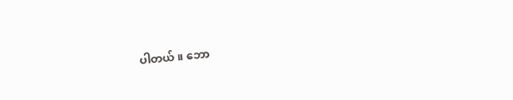ပါတယ်။ ဘော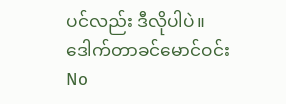ပင်လည်း ဒီလိုပါပဲ။
ဒေါက်တာခင်မောင်ဝင်း
No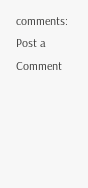comments:
Post a Comment